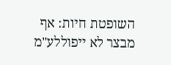השופטת חיות: אף מבצר לא ייפוללע"מ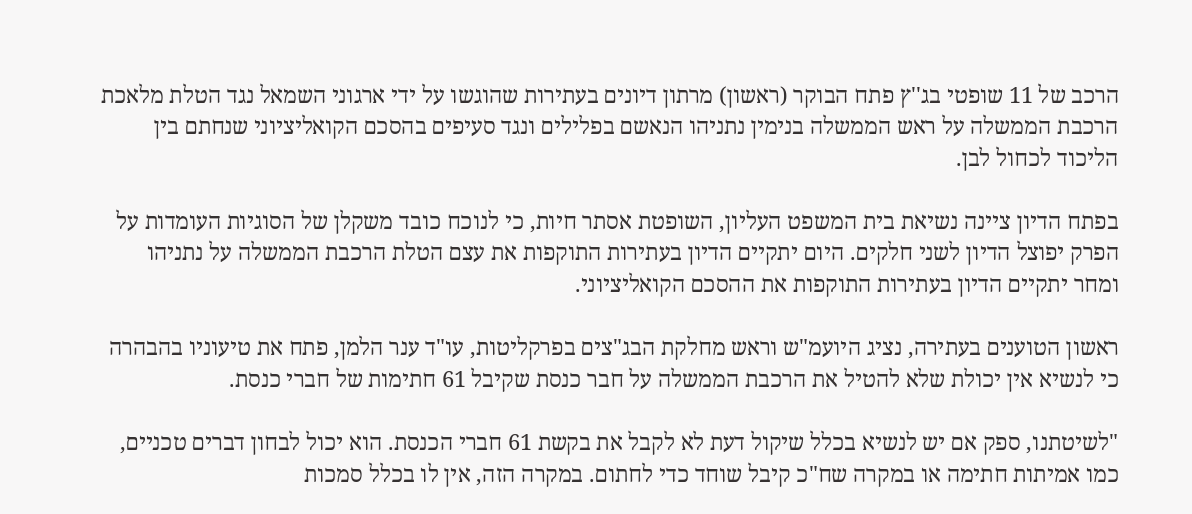הרכב של 11 שופטי בג''ץ פתח הבוקר (ראשון) מרתון דיונים בעתירות שהוגשו על ידי ארגוני השמאל נגד הטלת מלאכת הרכבת הממשלה על ראש הממשלה בנימין נתניהו הנאשם בפלילים ונגד סעיפים בהסכם הקואליציוני שנחתם בין הליכוד לכחול לבן.

בפתח הדיון ציינה נשיאת בית המשפט העליון, השופטת אסתר חיות, כי לנוכח כובד משקלן של הסוגיות העומדות על הפרק יפוצל הדיון לשני חלקים. היום יתקיים הדיון בעתירות התוקפות את עצם הטלת הרכבת הממשלה על נתניהו ומחר יתקיים הדיון בעתירות התוקפות את ההסכם הקואליציוני.

ראשון הטוענים בעתירה, נציג היועמ"ש וראש מחלקת הבג"צים בפרקליטות, עו"ד ענר הלמן, פתח את טיעוניו בהבהרה כי לנשיא אין יכולת שלא להטיל את הרכבת הממשלה על חבר כנסת שקיבל 61 חתימות של חברי כנסת.

"לשיטתנו, ספק אם יש לנשיא בכלל שיקול דעת לא לקבל את בקשת 61 חברי הכנסת. הוא יכול לבחון דברים טכניים, כמו אמיתות חתימה או במקרה שח"כ קיבל שוחד כדי לחתום. במקרה הזה, אין לו בכלל סמכות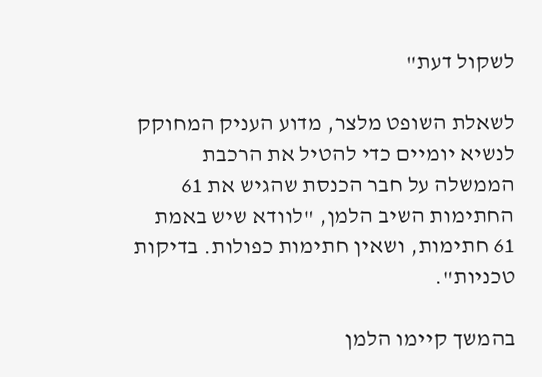לשקול דעת"

לשאלת השופט מלצר, מדוע העניק המחוקק לנשיא יומיים כדי להטיל את הרכבת הממשלה על חבר הכנסת שהגיש את 61 החתימות השיב הלמן, "לוודא שיש באמת 61 חתימות, ושאין חתימות כפולות. בדיקות טכניות".

בהמשך קיימו הלמן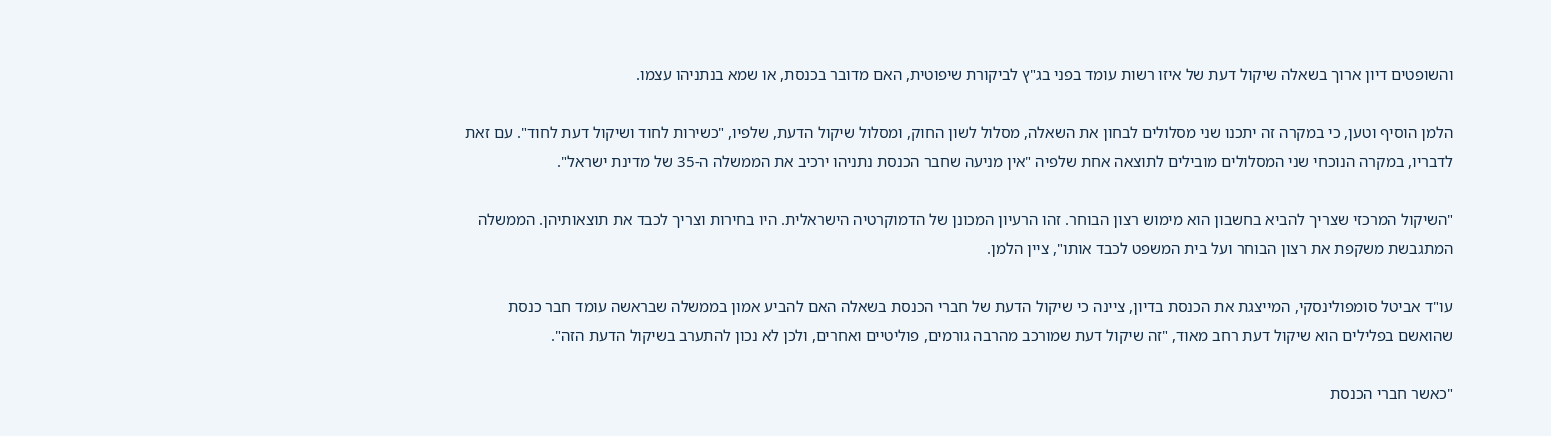והשופטים דיון ארוך בשאלה שיקול דעת של איזו רשות עומד בפני בג"ץ לביקורת שיפוטית, האם מדובר בכנסת, או שמא בנתניהו עצמו.

הלמן הוסיף וטען, כי במקרה זה יתכנו שני מסלולים לבחון את השאלה, מסלול לשון החוק, ומסלול שיקול הדעת, שלפיו, "כשירות לחוד ושיקול דעת לחוד". עם זאת לדבריו, במקרה הנוכחי שני המסלולים מובילים לתוצאה אחת שלפיה "אין מניעה שחבר הכנסת נתניהו ירכיב את הממשלה ה-35 של מדינת ישראל".

"השיקול המרכזי שצריך להביא בחשבון הוא מימוש רצון הבוחר. זהו הרעיון המכונן של הדמוקרטיה הישראלית. היו בחירות וצריך לכבד את תוצאותיהן. הממשלה המתגבשת משקפת את רצון הבוחר ועל בית המשפט לכבד אותו", ציין הלמן.

עו"ד אביטל סומפולינסקי, המייצגת את הכנסת בדיון, ציינה כי שיקול הדעת של חברי הכנסת בשאלה האם להביע אמון בממשלה שבראשה עומד חבר כנסת שהואשם בפלילים הוא שיקול דעת רחב מאוד, "זה שיקול דעת שמורכב מהרבה גורמים, פוליטיים ואחרים, ולכן לא נכון להתערב בשיקול הדעת הזה".

"כאשר חברי הכנסת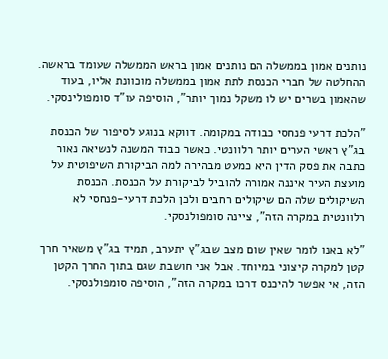נותנים אמון בממשלה הם נותנים אמון בראש הממשלה שעומד בראשה. ההחלטה של חברי הכנסת לתת אמון בממשלה מוכוונת אליו, בעוד שהאמון בשרים יש לו משקל נמוך יותר", הוסיפה עו"ד סומפולינסקי.

"הלכת דרעי פנחסי כבודה במקומה. דווקא בנוגע לסיפור של הכנסת בג"ץ ראשי הערים יותר רלוונטי. כאשר כבוד המשנה לנשיאה נאור כתבה את פסק הדין היא כמעט מבהירה למה הביקורת השיפוטית על מועצת העיר איננה אמורה להוביל לביקורת על הכנסת. הכנסת השיקולים שלה הם שיקולים רחבים ולכן הלכת דרעי-פנחסי לא רלוונטית במקרה הזה", ציינה סומפולנסקי.

"לא באנו לומר שאין שום מצב שבג"ץ יתערב, תמיד בג"ץ משאיר חרך קטן למקרה קיצוני במיוחד. אבל אני חושבת שגם בתוך החרך הקטן הזה, אי אפשר להיכנס דרכו במקרה הזה", הוסיפה סומפולנסקי.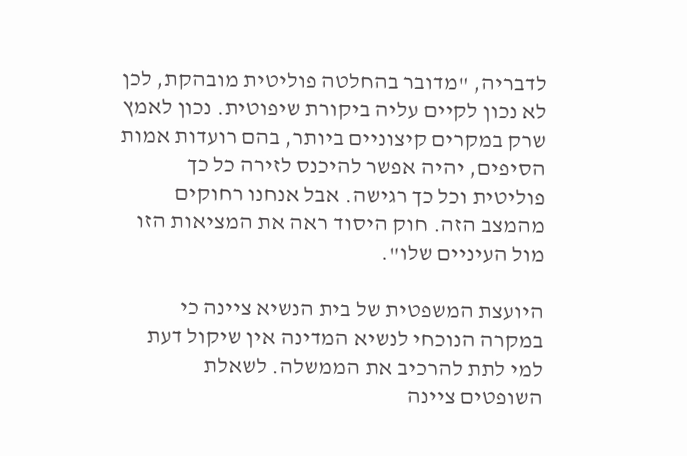לדבריה, "מדובר בהחלטה פוליטית מובהקת, לכן לא נכון לקיים עליה ביקורת שיפוטית. נכון לאמץ שרק במקרים קיצוניים ביותר, בהם רועדות אמות הסיפים, יהיה אפשר להיכנס לזירה כל כך פוליטית וכל כך רגישה. אבל אנחנו רחוקים מהמצב הזה. חוק היסוד ראה את המציאות הזו מול העיניים שלו".

היועצת המשפטית של בית הנשיא ציינה כי במקרה הנוכחי לנשיא המדינה אין שיקול דעת למי לתת להרכיב את הממשלה. לשאלת השופטים ציינה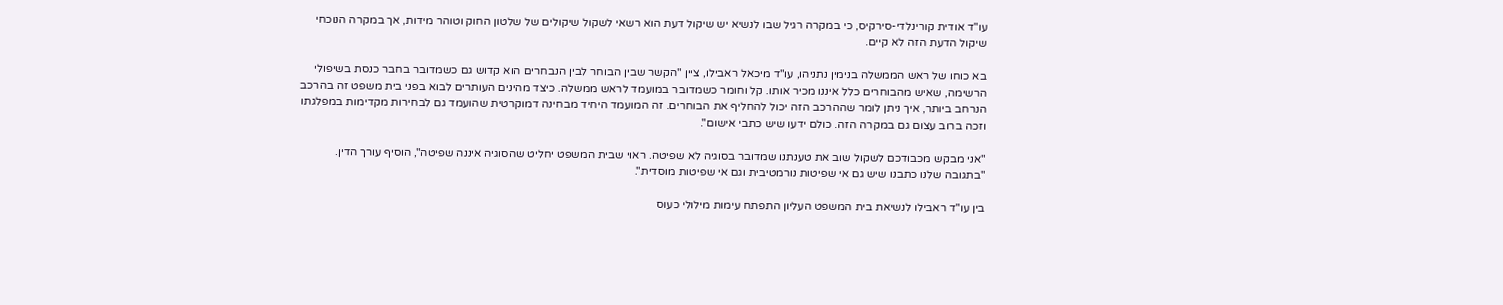עו"ד אודית קורינלדי-סירקיס, כי במקרה רגיל שבו לנשיא יש שיקול דעת הוא רשאי לשקול שיקולים של שלטון החוק וטוהר מידות, אך במקרה הנוכחי שיקול הדעת הזה לא קיים.

בא כוחו של ראש הממשלה בנימין נתניהו, עו"ד מיכאל ראבילו, ציין "הקשר שבין הבוחר לבין הנבחרים הוא קדוש גם כשמדובר בחבר כנסת בשיפולי הרשימה, שאיש מהבוחרים כלל איננו מכיר אותו. קל וחומר כשמדובר במועמד לראש ממשלה. כיצד מהינים העותרים לבוא בפני בית משפט זה בהרכב הנרחב ביותר, איך ניתן לומר שההרכב הזה יכול להחליף את הבוחרים. זה המועמד היחיד מבחינה דמוקרטית שהועמד גם לבחירות מקדימות במפלגתו וזכה ברוב עצום גם במקרה הזה. כולם ידעו שיש כתבי אישום".

"אני מבקש מכבודכם לשקול שוב את טענתנו שמדובר בסוגיה לא שפיטה. ראוי שבית המשפט יחליט שהסוגיה איננה שפיטה", הוסיף עורך הדין. "בתגובה שלנו כתבנו שיש גם אי שפיטות נורמטיבית וגם אי שפיטות מוסדית".

בין עו"ד ראבילו לנשיאת בית המשפט העליון התפתח עימות מילולי כעוס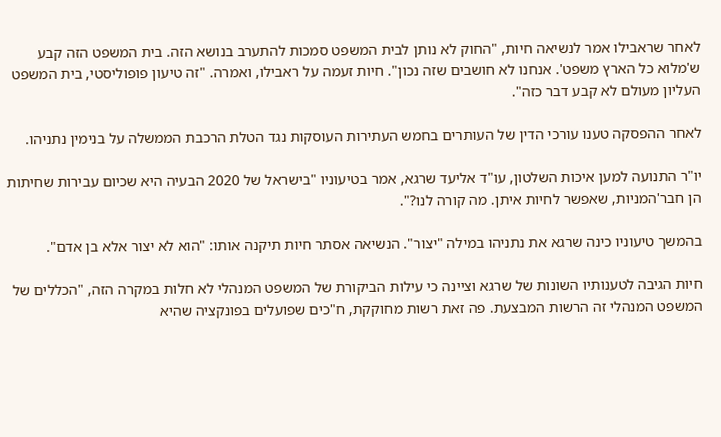לאחר שראבילו אמר לנשיאה חיות, "החוק לא נותן לבית המשפט סמכות להתערב בנושא הזה. בית המשפט הזה קבע ש'מלוא כל הארץ משפט'. אנחנו לא חושבים שזה נכון". חיות זעמה על ראבילו, ואמרה. "זה טיעון פופוליסטי, בית המשפט העליון מעולם לא קבע דבר כזה".

לאחר ההפסקה טענו עורכי הדין של העותרים בחמש העתירות העוסקות נגד הטלת הרכבת הממשלה על בנימין נתניהו.

יו"ר התנועה למען איכות השלטון, עו"ד אליעד שרגא, אמר בטיעוניו "בישראל של 2020 הבעיה היא שכיום עבירות שחיתות הן חבר'המניות, שאפשר לחיות איתן. מה קורה לנו?".

בהמשך טיעוניו כינה שרגא את נתניהו במילה "יצור". הנשיאה אסתר חיות תיקנה אותו: "הוא לא יצור אלא בן אדם".

חיות הגיבה לטענותיו השונות של שרגא וציינה כי עילות הביקורת של המשפט המנהלי לא חלות במקרה הזה, "הכללים של המשפט המנהלי זה הרשות המבצעת. פה זאת רשות מחוקקת, ח"כים שפועלים בפונקציה שהיא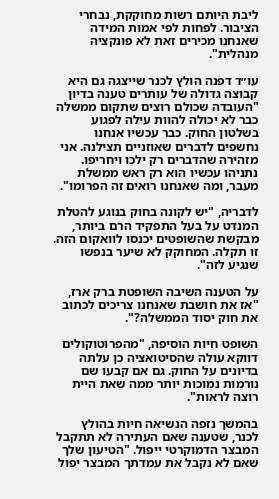ליבת היותם רשות מחוקקת, נבחרי הציבור. לפחות לפי אמות המידה שאנחנו מכירים זאת לא פונקציה מנהלית".

עו״ד דפנה הולץ לכנר שייצגה גם היא קבוצה גדולה של עותרים טענה בדיון "העובדה שכולם רוצים שתקום ממשלה כבר לא יכולה להוות עילה לפגוע בשלטון החוק. כבר עכשיו אנחנו נחשפים לדברים שאוזניים תצילנה. אני מזהירה שהדברים רק ילכו ויחריפו. נתניהו עכשיו הוא רק ראש ממשלת מעבר, ומה שאנחנו רואים זה הפרומו".

לדבריה, "יש לקונה בחוק בנוגע להטלת המנדט על בעל התפקיד הרם ביותר, מבקשת שהשופטים יכנסו לוואקום הזה. זו תקלה. המחוקק לא שיער בנפשו שנגיע לזה".

על הטענה השיבה השופטת ברק ארז, "אז את חושבת שאנחנו צריכים לכתוב את חוק יסוד הממשלה?".

השופט חיות הוסיפה, "מהפרוטוקולים דווקא עולה שהסיטואציה כן עלתה בדיונים על החוק. גם אם קבעו שם נורמות נמוכות יותר ממה שאת היית רוצה לראות".

בהמשך נזפה הנשיאה חיות בהולץ לכנר, שטענה שאם העתירה לא תתקבל המבצר הדמוקרטי ייפול. "הטיעון שלך שאם לא נקבל את עמדתך המבצר יפול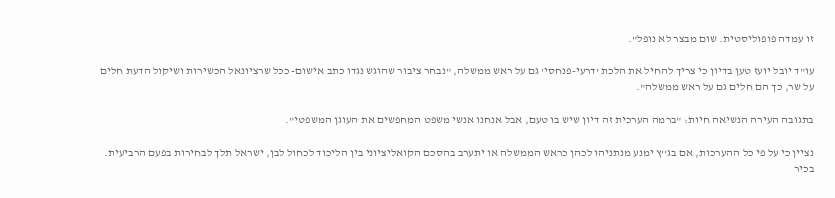זו עמדה פופוליסטית. שום מבצר לא נופל".

עו"ד יובל יועז טען בדיון כי צריך להחיל את הלכת 'דרעי-פנחסי' גם על ראש ממשלה, "נבחר ציבור שהוגש נגדו כתב אישום- ככל שרציונאל הכשירות ושיקול הדעת חלים על שר, כך הם חלים גם על ראש ממשלה".

בתגובה העירה הנשיאה חיות: "ברמה הערכית זה דיון שיש בו טעם, אבל אנחנו אנשי משפט המחפשים את העוגן המשפטי".

נציין כי על פי כל ההערכות, אם בג''ץ ימנע מנתניהו לכהן כראש הממשלה או יתערב בהסכם הקואליציוני בין הליכוד לכחול לבן, ישראל תלך לבחירות בפעם הרביעית. בכיר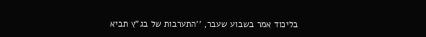בליכוד אמר בשבוע שעבר, ''התערבות של בג"ץ תביא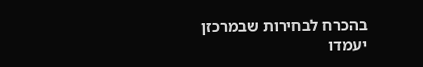בהכרח לבחירות שבמרכזן יעמדו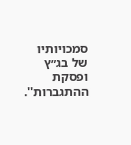סמכויותיו של בג״ץ ופסקת ההתגברות''.